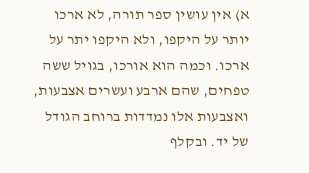א) אין עושין ספר תורה, לא ארכו יותר על היקפו, ולא היקפו יתר על ארכו. וכמה הוא אורכו, בגויל ששה טפחים, שהם ארבע ועשרים אצבעות, ואצבעות אלו נמדדות ברוחב הגודל של יד. ובקלף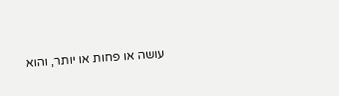עושה או פחות או יותר, והוא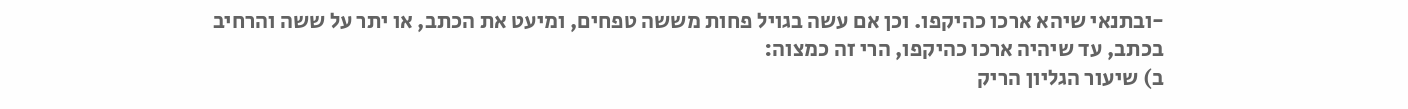-ובתנאי שיהא ארכו כהיקפו. וכן אם עשה בגויל פחות מששה טפחים, ומיעט את הכתב, או יתר על ששה והרחיב בכתב, עד שיהיה ארכו כהיקפו, הרי זה כמצוה:
ב) שיעור הגליון הריק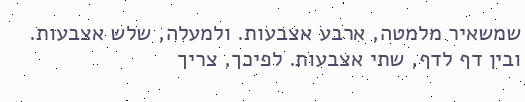שמשאיר מלמטה, ארבע אצבעות. ולמעלה, שלש אצבעות. ובין דף לדף, שתי אצבעות. לפיכך, צריך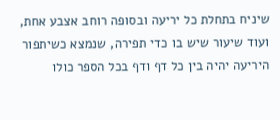שיניח בתחלת כל יריעה ובסופה רוחב אצבע אחת, ועוד שיעור שיש בו כדי תפירה, שנמצא כשיתפור היריעה יהיה בין כל דף ודף בכל הספר כולו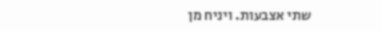שתי אצבעות. ויניח מן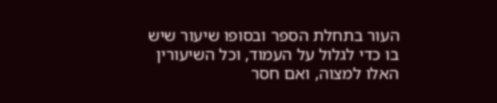העור בתחלת הספר ובסופו שיעור שיש בו כדי לגלול על העמוד, וכל השיעורין האלו למצוה, ואם חסר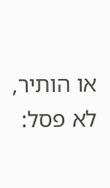או הותיר, לא פסל: